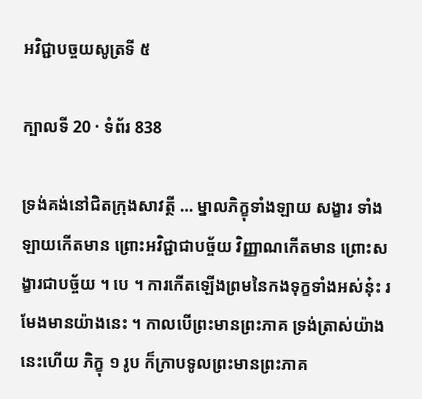អវិជ្ជាបច្ចយសូត្រទី ៥

ក្បាលទី 20 · ទំព័រ 838

ទ្រង់គង់នៅជិតក្រុងសាវត្ថី … ម្នាលភិក្ខុទាំងឡាយ សង្ខារ ទាំងឡាយកើតមាន ព្រោះអវិជ្ជាជាបច្ច័យ វិញ្ញាណកើតមាន ព្រោះសង្ខារជាបច្ច័យ ។ បេ ។ ការកើតឡើងព្រមនៃកងទុក្ខទាំងអស់នុ៎ះ រមែងមានយ៉ាងនេះ ។ កាលបើព្រះមានព្រះភាគ ទ្រង់ត្រាស់យ៉ាងនេះហើយ ភិក្ខុ ១ រូប ក៏ក្រាបទូលព្រះមានព្រះភាគ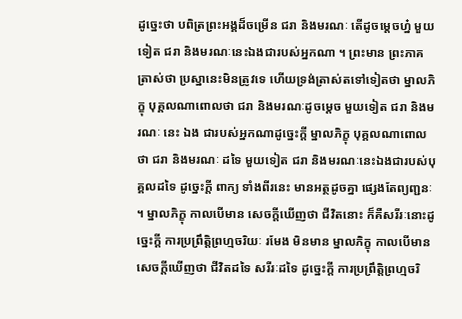ដូច្នេះថា បពិត្រព្រះអង្គដ៏ចម្រើន ជរា និងមរណៈ តើដូចម្តេចហ្ន៎ មួយទៀត ជរា និងមរណៈនេះឯងជារបស់អ្នកណា ។ ព្រះមាន ព្រះភាគត្រាស់ថា ប្រស្នានេះមិនត្រូវទេ ហើយទ្រង់ត្រាស់តទៅទៀតថា ម្នាលភិក្ខុ បុគ្គលណាពោលថា ជរា និងមរណៈដូចម្តេច មួយទៀត ជរា និងមរណៈ នេះ ឯង ជារបស់អ្នកណាដូច្នេះក្តី ម្នាលភិក្ខុ បុគ្គលណាពោលថា ជរា និងមរណៈ ដទៃ មួយទៀត ជរា និងមរណៈនេះឯងជារបស់បុគ្គលដទៃ ដូច្នេះក្តី ពាក្យ ទាំងពីរនេះ មានអត្ថដូចគ្នា ផ្សេងតែព្យញ្ជនៈ ។ ម្នាលភិក្ខុ កាលបើមាន សេចក្តីឃើញថា ជីវិតនោះ ក៏គឺសរីរៈនោះដូច្នេះក្តី ការប្រព្រឹត្តិព្រហ្មចរិយៈ រមែង មិនមាន ម្នាលភិក្ខុ កាលបើមានសេចក្តីឃើញថា ជីវិតដទៃ សរីរៈដទៃ ដូច្នេះក្តី ការប្រព្រឹត្តិព្រហ្មចរិ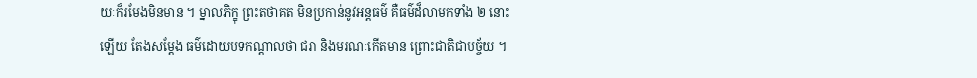យៈក៏រមែងមិនមាន ។ ម្នាលភិក្ខុ ព្រះតថាគត មិនប្រកាន់នូវអន្តធម៌ គឺធម៌ដ៏លាមកទាំង ២ នោះឡើយ តែងសម្តែង ធម៌ដោយបទកណ្តាលថា ជរា និងមរណៈកើតមាន ព្រោះជាតិជាបច្ច័យ ។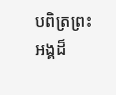បពិត្រព្រះអង្គដ៏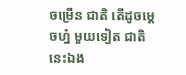ចម្រើន ជាតិ តើដូចម្តេចហ្ន៎ មួយទៀត ជាតិ នេះឯង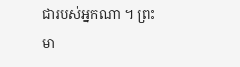ជារបស់អ្នកណា ។ ព្រះមា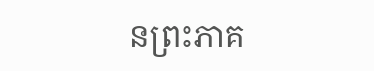នព្រះភាគ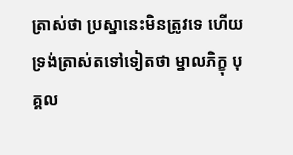ត្រាស់ថា ប្រស្នានេះមិនត្រូវទេ ហើយ ទ្រង់ត្រាស់តទៅទៀតថា ម្នាលភិក្ខុ បុគ្គល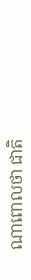ណាពោលថា ជាតិ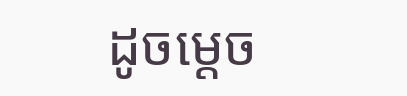ដូចម្តេច